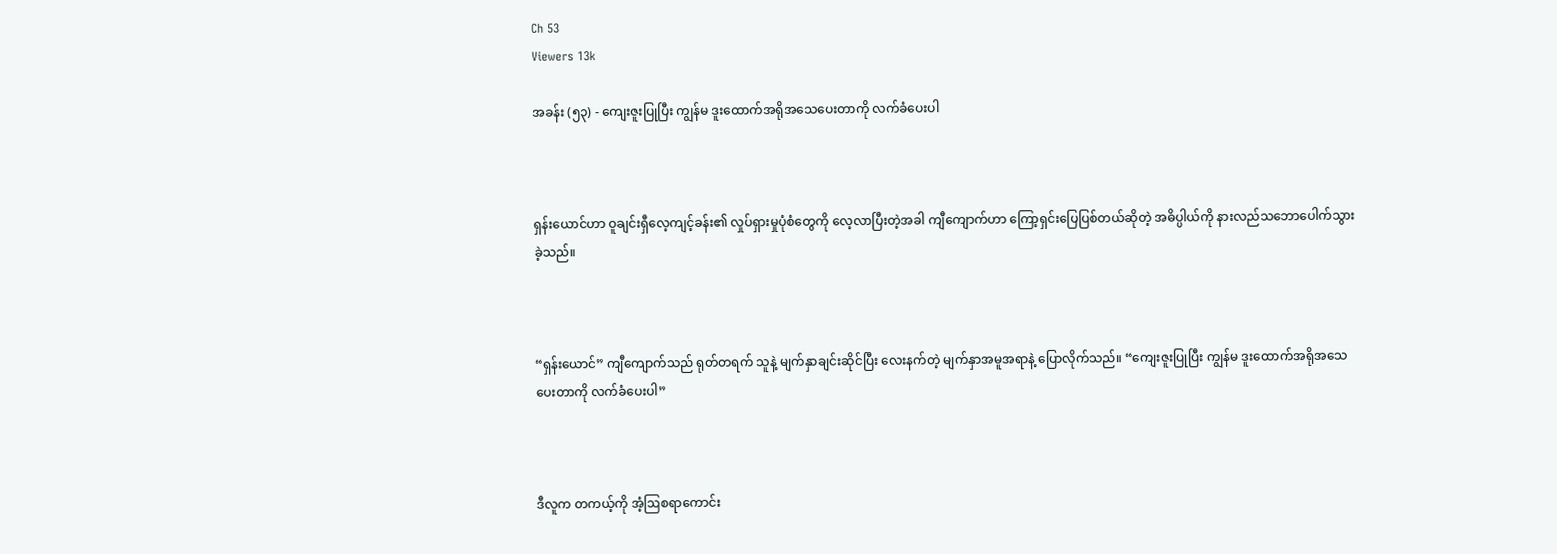Ch 53
Viewers 13k

အခန်း (၅၃) - ကျေးဇူးပြုပြီး ကျွန်မ ဒူးထောက်အရိုအသေပေးတာကို လက်ခံပေးပါ



ရှန်းယောင်ဟာ ဝူချင်းရှီလေ့ကျင့်ခန်း၏ လှုပ်ရှားမှုပုံစံတွေကို လေ့လာပြီးတဲ့အခါ ကျီကျောက်ဟာ ကြော့ရှင်းပြေပြစ်တယ်ဆိုတဲ့ အဓိပ္ပါယ်ကို နားလည်သဘောပေါက်သွားခဲ့သည်။



“ရှန်းယောင်” ကျီကျောက်သည် ရုတ်တရက် သူနဲ့ မျက်နှာချင်းဆိုင်ပြီး လေးနက်တဲ့ မျက်နှာအမူအရာနဲ့ ပြောလိုက်သည်။ “ကျေးဇူးပြုပြီး ကျွန်မ ဒူးထောက်အရိုအသေပေးတာကို လက်ခံပေးပါ”



ဒီလူက တကယ့်ကို အံ့ဩစရာကောင်း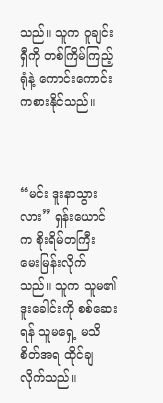သည်။ သူက ဝူချင်းရှီကို တစ်ကြိမ်ကြည့်ရုံနဲ့ ကောင်းကောင်းကစားနိုင်သည်။



“မင်း ဒူးနာသွားလား” ရှန်းယောင်က စိုးရိမ်တကြီး မေးမြန်းလိုက်သည်။ သူက သူမ၏ ဒူးခေါင်းကို စစ်ဆေးရန် သူမရှေ့ မသိစိတ်အရ ထိုင်ချလိုက်သည်။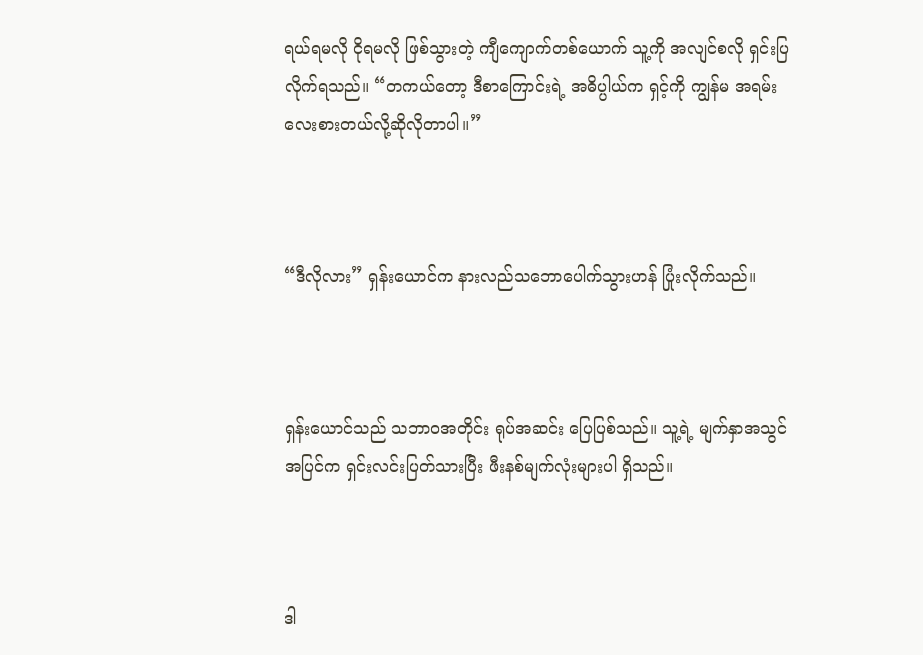ရယ်ရမလို ငိုရမလို ဖြစ်သွားတဲ့ ကျီကျောက်တစ်ယောက် သူ့ကို အလျင်စလို ရှင်းပြလိုက်ရသည်။ “တကယ်တော့ ဒီစာကြောင်းရဲ့ အဓိပ္ပါယ်က ရှင့်ကို ကျွန်မ အရမ်းလေးစားတယ်လို့ဆိုလိုတာပါ။”



“ဒီလိုလား” ရှန်းယောင်က နားလည်သဘောပေါက်သွားဟန် ပြုံးလိုက်သည်။



ရှန်းယောင်သည် သဘာဝအတိုင်း ရုပ်အဆင်း ပြေပြစ်သည်။ သူ့ရဲ့ မျက်နှာအသွင်အပြင်က ရှင်းလင်းပြတ်သားပြီး ဖီးနစ်မျက်လုံးများပါ ရှိသည်။



ဒါ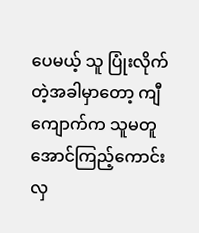ပေမယ့် သူ ပြုံးလိုက်တဲ့အခါမှာတော့ ကျီကျောက်က သူမတူအောင်ကြည့်ကောင်းလှ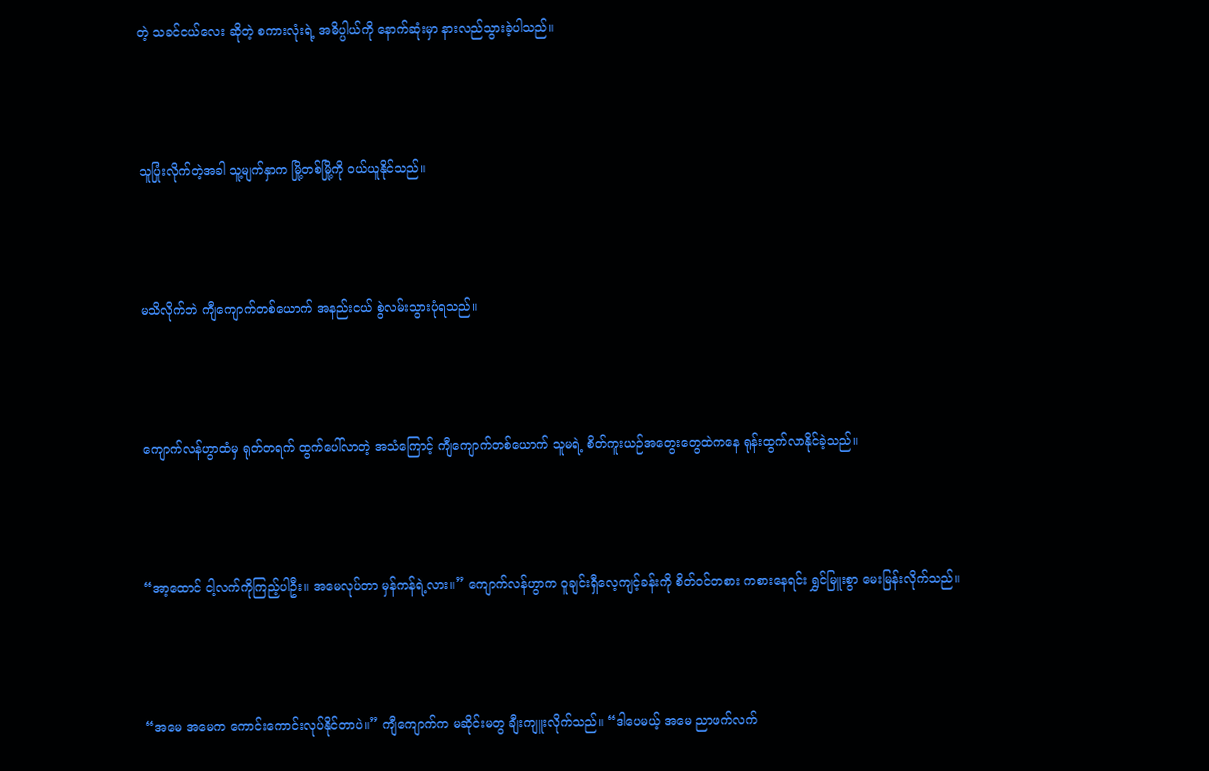တဲ့ သခင်ငယ်လေး ဆိုတဲ့ စကားလုံးရဲ့ အဓိပ္ပါယ်ကို နောက်ဆုံးမှာ နားလည်သွားခဲ့ပါသည်။



သူပြုံးလိုက်တဲ့အခါ သူ့မျက်နှာက မြို့တစ်မြို့ကို ဝယ်ယူနိုင်သည်။



မသိလိုက်ဘဲ ကျီကျောက်တစ်ယောက် အနည်းငယ် စွဲလမ်းသွားပုံရသည်။



ကျောက်လန်ဟွာထံမှ ရုတ်တရက် ထွက်ပေါ်လာတဲ့ အသံကြောင့် ကျီကျောက်တစ်ယောက် သူမရဲ့ စိတ်ကူးယဉ်အတွေးတွေထဲကနေ ရုန်းထွက်လာနိုင်ခဲ့သည်။



“အာ့ထောင် ငါ့လက်ကိုကြည့်ပါဦး။ အမေလုပ်တာ မှန်ကန်ရဲ့လား။” ကျောက်လန်ဟွာက ဝူချင်းရှီလေ့ကျင့်ခန်းကို စိတ်ဝင်တစား ကစားနေရင်း ရွှင်မြူးစွာ မေးမြန်းလိုက်သည်။



“အမေ အမေက ကောင်းကောင်းလုပ်နိုင်တာပဲ။” ကျီကျောက်က မဆိုင်းမတွ ချီးကျူးလိုက်သည်။ “ဒါပေမယ့် အမေ ညာဖက်လက်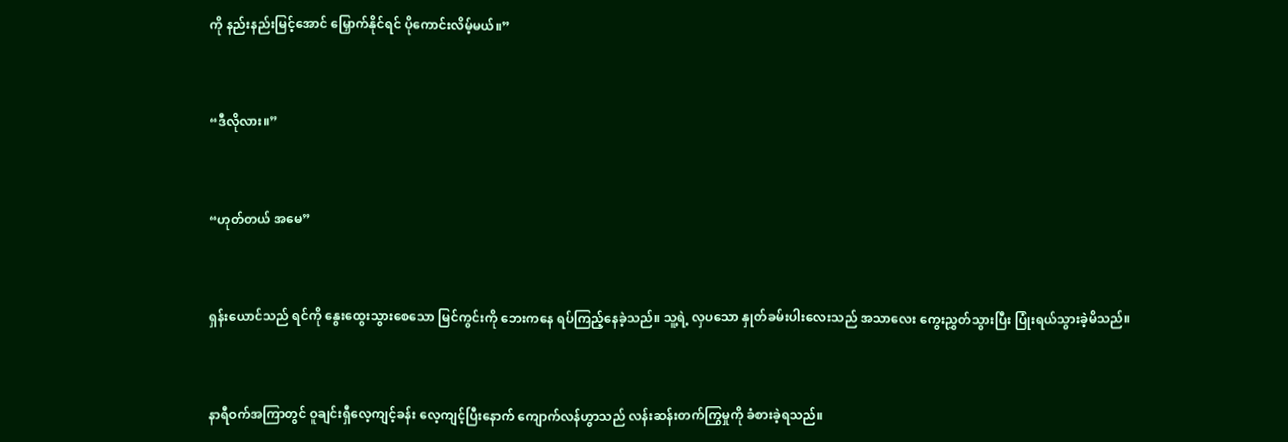ကို နည်းနည်းမြင့်အောင် မြှောက်နိုင်ရင် ပိုကောင်းလိမ့်မယ်။”



“ဒီလိုလား။”



“ဟုတ်တယ် အမေ”



ရှန်းယောင်သည် ရင်ကို နွေးထွေးသွားစေသော မြင်ကွင်းကို ဘေးကနေ ရပ်ကြည့်နေခဲ့သည်။ သူ့ရဲ့ လှပသော နှုတ်ခမ်းပါးလေးသည် အသာလေး ကွေးညွှတ်သွားပြီး ပြုံးရယ်သွားခဲ့မိသည်။



နာရီဝက်အကြာတွင် ဝူချင်းရှီလေ့ကျင့်ခန်း လေ့ကျင့်ပြီးနောက် ကျောက်လန်ဟွာသည် လန်းဆန်းတက်ကြွမှုကို ခံစားခဲ့ရသည်။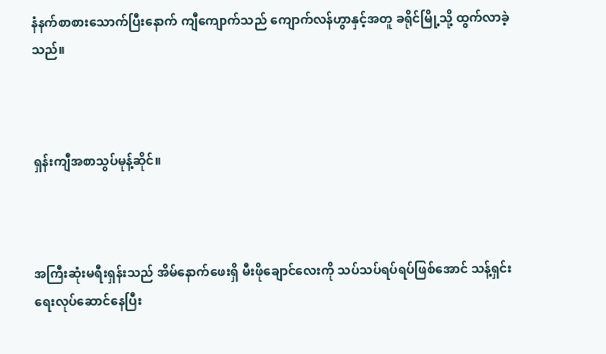နံနက်စာစားသောက်ပြီးနောက် ကျီကျောက်သည် ကျောက်လန်ဟွာနှင့်အတူ ခရိုင်မြို့သို့ ထွက်လာခဲ့သည်။



ရှန်းကျီအစာသွပ်မုန့်ဆိုင်။



အကြီးဆုံးမရီးရှန်းသည် အိမ်နောက်ဖေးရှိ မီးဖိုချောင်လေးကို သပ်သပ်ရပ်ရပ်ဖြစ်အောင် သန့်ရှင်းရေးလုပ်ဆောင်နေပြီး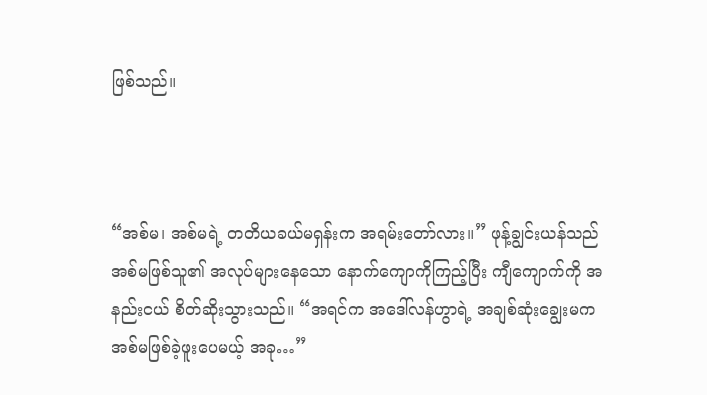ဖြစ်သည်။



“အစ်မ၊ အစ်မရဲ့ တတိယခယ်မရှန်းက အရမ်းတော်လား။” ဖုန့်ချွင်းယန်သည် အစ်မဖြစ်သူ၏ အလုပ်များနေသော နောက်ကျောကိုကြည့်ပြီး ကျီကျောက်ကို အနည်းငယ် စိတ်ဆိုးသွားသည်။ “အရင်က အဒေါ်လန်ဟွာရဲ့ အချစ်ဆုံးချွေးမက အစ်မဖြစ်ခဲ့ဖူးပေမယ့် အခု…”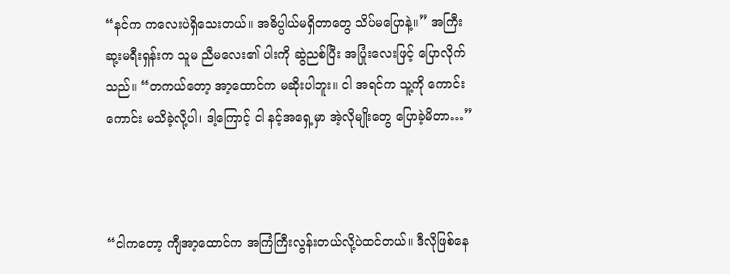“နင်က ကလေးပဲရှိသေးတယ်။ အဓိပ္ပါယ်မရှိတာတွေ သိပ်မပြောနဲ့။” အကြီးဆု့းမရီးရှန်းက သူမ ညီမလေး၏ ပါးကို ဆွဲညစ်ပြီး အပြုံးလေးဖြင့် ပြောလိုက်သည်။ “တကယ်တော့ အာ့ထောင်က မဆိုးပါဘူး။ ငါ အရင်က သူ့ကို ကောင်းကောင်း မသိခဲ့လို့ပါ၊ ဒါ့ကြောင့် ငါ နင့်အရှေ့မှာ အဲ့လိုမျိုးတွေ ပြောခဲ့မိတာ…”



“ငါကတော့ ကျီအာ့ထောင်က အကြံကြီးလွန်းတယ်လို့ပဲထင်တယ်။ ဒီလိုဖြစ်နေ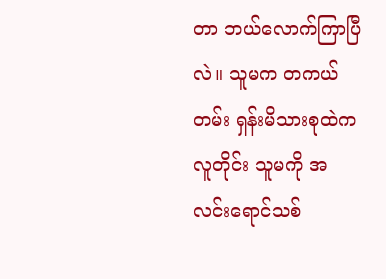တာ ဘယ်လောက်ကြာပြီလဲ။ သူမက တကယ်တမ်း ရှန်းမိသားစုထဲက လူတိုင်း သူမကို အလင်းရောင်သစ်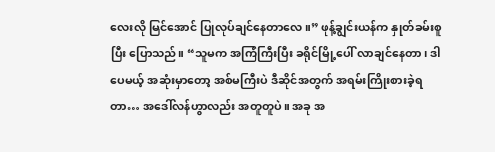လေးလို မြင်အောင် ပြုလုပ်ချင်နေတာလေ။” ဖုန့်ချွင်းယန်က နှုတ်ခမ်းစူပြီး ပြောသည်။ “သူမက အကြံကြီးပြီး ခရိုင်မြို့ပေါ် လာချင်နေတာ၊ ဒါပေမယ့် အဆုံးမှာတော့ အစ်မကြီးပဲ ဒီဆိုင်အတွက် အရမ်းကြိုးစားခဲ့ရတာ… အဒေါ်လန်ဟွာလည်း အတူတူပဲ။ အခု အ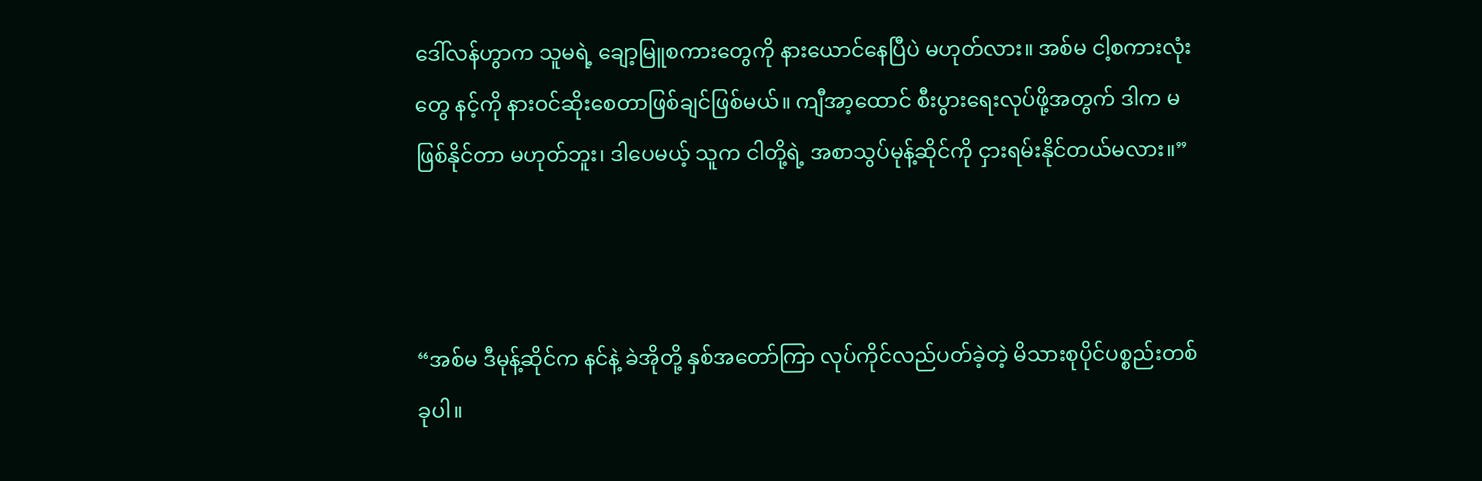ဒေါ်လန်ဟွာက သူမရဲ့ ချော့မြူစကားတွေကို နားယောင်နေပြီပဲ မဟုတ်လား။ အစ်မ ငါ့စကားလုံးတွေ နင့်ကို နားဝင်ဆိုးစေတာဖြစ်ချင်ဖြစ်မယ်။ ကျီအာ့ထောင် စီးပွားရေးလုပ်ဖို့အတွက် ဒါက မဖြစ်နိုင်တာ မဟုတ်ဘူး၊ ဒါပေမယ့် သူက ငါတို့ရဲ့ အစာသွပ်မုန့်ဆိုင်ကို ငှားရမ်းနိုင်တယ်မလား။”



“အစ်မ ဒီမုန့်ဆိုင်က နင်နဲ့ ခဲအိုတို့ နှစ်အတော်ကြာ လုပ်ကိုင်လည်ပတ်ခဲ့တဲ့ မိသားစုပိုင်ပစ္စည်းတစ်ခုပါ။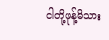ငါတို့ဖုန့်မိသား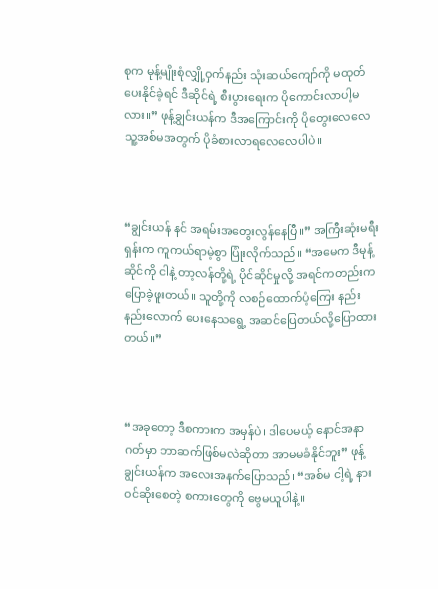စုက မုန့်မျိုးစုံလျှို့ဝှက်နည်း သုံးဆယ်ကျော်ကို မထုတ်ပေးနိုင်ခဲ့ရင် ဒီဆိုင်ရဲ့ စီးပွားရေးက ပိုကောင်းလာပါ့မလား။” ဖုန့်ချွင်းယန်က ဒီအကြောင်းကို ပိုတွေးလေလေ သူ့အစ်မအတွက် ပိုခံစားလာရလေလေပါပဲ။



“ချွင်းယန် နင် အရမ်းအတွေးလွန်နေပြီ။” အကြီးဆုံးမရီးရှန်းက ကူကယ်ရာမဲ့စွာ ပြုံးလိုက်သည်။ “အမေက ဒီမုန့်ဆိုင်ကို ငါနဲ့ တာ့လန်တို့ရဲ့ ပိုင်ဆိုင်မှုလို့ အရင်ကတည်းက ပြောခဲ့ဖူးတယ်။ သူတို့ကို လစဉ်ထောက်ပံ့ကြေး နည်းနည်းလောက် ပေးနေသရွေ့ အဆင်ပြေတယ်လို့ပြောထားတယ်။”



“အခုတော့ ဒီစကားက အမှန်ပဲ၊ ဒါပေမယ့် နောင်အနာဂတ်မှာ ဘာဆက်ဖြစ်မလဲဆိုတာ အာမမခံနိုင်ဘူး” ဖုန့်ချွင်းယန်က အလေးအနက်ပြောသည်၊ “အစ်မ ငါ့ရဲ့ နားဝင်ဆိုးစေတဲ့ စကားတွေကို ဗွေမယူပါနဲ့။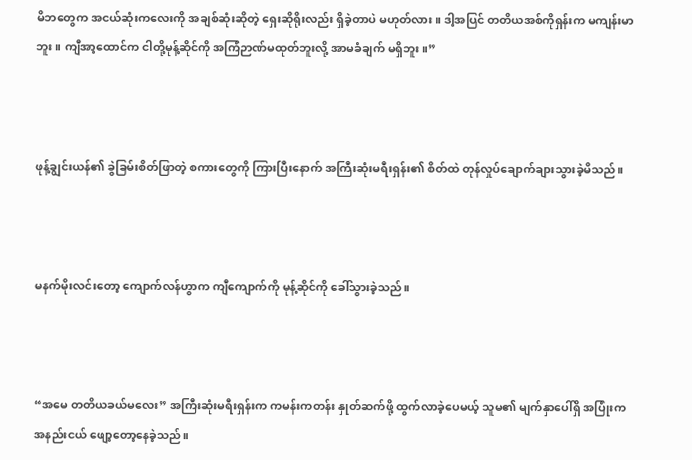မိဘတွေက အငယ်ဆုံးကလေးကို အချစ်ဆုံးဆိုတဲ့ ရှေးဆိုရိုးလည်း ရှိခဲ့တာပဲ မဟုတ်လား။ ဒါ့အပြင် တတိယအစ်ကိုရှန်းက မကျန်းမာဘူး။ ကျီအာ့ထောင်က ငါတို့မုန့်ဆိုင်ကို အကြံဉာဏ်မထုတ်ဘူးလို့ အာမခံချက် မရှိဘူး။”



ဖုန့်ချွင်းယန်၏ ခွဲခြမ်းစိတ်ဖြာတဲ့ စကားတွေကို ကြားပြီးနောက် အကြီးဆုံးမရီးရှန်း၏ စိတ်ထဲ တုန်လှုပ်ချောက်ချားသွားခဲ့မိသည်။



မနက်မိုးလင်းတော့ ကျောက်လန်ဟွာက ကျီကျောက်ကို မုန့်ဆိုင်ကို ခေါ်သွားခဲ့သည်။



“အမေ တတိယခယ်မလေး” အကြီးဆုံးမရီးရှန်းက ကမန်းကတန်း နှုတ်ဆက်ဖို့ ထွက်လာခဲ့ပေမယ့် သူမ၏ မျက်နှာပေါ်ရှိ အပြုံးက အနည်းငယ် ဖျော့တော့နေခဲ့သည်။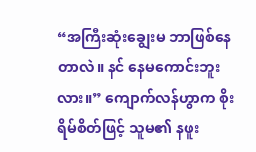“အကြီးဆုံးချွေးမ ဘာဖြစ်နေတာလဲ။ နင် နေမကောင်းဘူးလား။” ကျောက်လန်ဟွာက စိုးရိမ်စိတ်ဖြင့် သူမ၏ နဖူး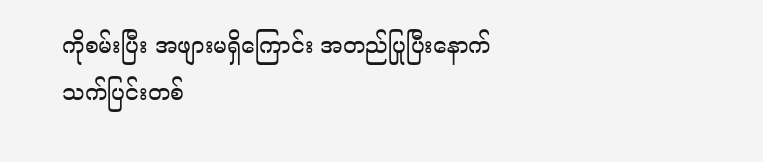ကိုစမ်းပြီး အဖျားမရှိကြောင်း အတည်ပြုပြီးနောက် သက်ပြင်းတစ်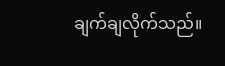ချက်ချလိုက်သည်။